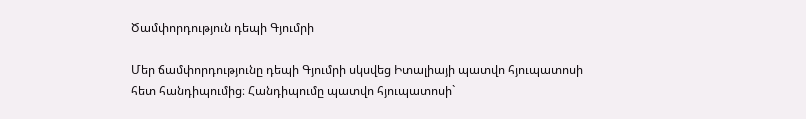Ծամփորդություն դեպի Գյումրի

Մեր ճամփորդությունը դեպի Գյումրի սկսվեց Իտալիայի պատվո հյուպատոսի հետ հանդիպումից։ Հանդիպումը պատվո հյուպատոսի`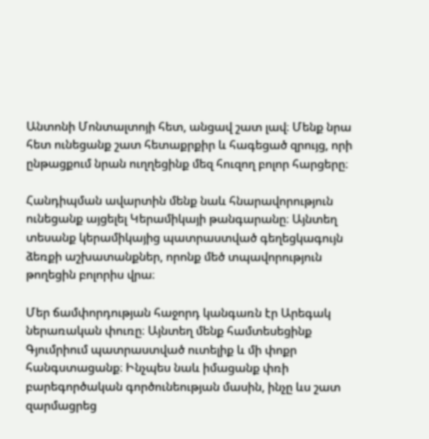Անտոնի Մոնտալտոյի հետ, անցավ շատ լավ։ Մենք նրա հետ ունեցանք շատ հետաքրքիր և հագեցած զրույց, որի ընթացքում նրան ուղղեցինք մեզ հուզող բոլոր հարցերը։

Հանդիպման ավարտին մենք նաև հնարավորություն ունեցանք այցելել Կերամիկայի թանգարանը։ Այնտեղ տեսանք կերամիկայից պատրաստված գեղեցկագույն ձեռքի աշխատանքներ, որոնք մեծ տպավորություն թողեցին բոլորիս վրա։

Մեր ճամփորդության հաջորդ կանգառն էր Արեգակ ներառական փուռը։ Այնտեղ մենք համտեսեցինք Գյումրիում պատրաստված ուտելիք և մի փոքր հանգստացանք։ Ինչպես նաև իմացանք փռի բարեգործական գործունեության մասին, ինչը ևս շատ զարմացրեց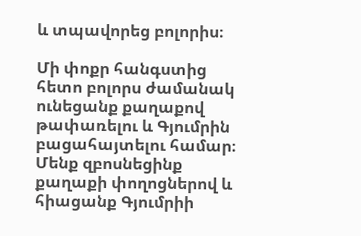և տպավորեց բոլորիս։

Մի փոքր հանգստից հետո բոլորս ժամանակ ունեցանք քաղաքով թափառելու և Գյումրին բացահայտելու համար։ Մենք զբոսնեցինք քաղաքի փողոցներով և հիացանք Գյումրիի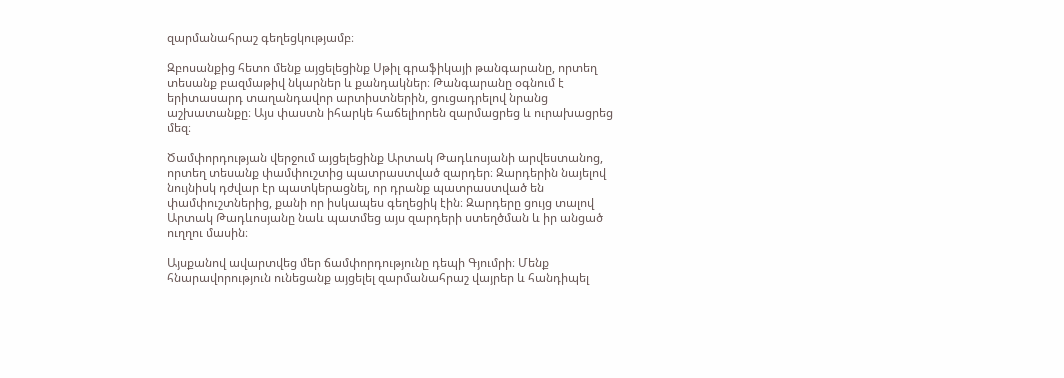զարմանահրաշ գեղեցկությամբ։

Զբոսանքից հետո մենք այցելեցինք Սթիլ գրաֆիկայի թանգարանը, որտեղ տեսանք բազմաթիվ նկարներ և քանդակներ։ Թանգարանը օգնում է երիտասարդ տաղանդավոր արտիստներին, ցուցադրելով նրանց աշխատանքը։ Այս փաստն իհարկե հաճելիորեն զարմացրեց և ուրախացրեց մեզ։

Ծամփորդության վերջում այցելեցինք Արտակ Թադևոսյանի արվեստանոց, որտեղ տեսանք փամփուշտից պատրաստված զարդեր։ Զարդերին նայելով նույնիսկ դժվար էր պատկերացնել, որ դրանք պատրաստված են փամփուշտներից, քանի որ իսկապես գեղեցիկ էին։ Զարդերը ցույց տալով Արտակ Թադևոսյանը նաև պատմեց այս զարդերի ստեղծման և իր անցած ուղղու մասին։

Այսքանով ավարտվեց մեր ճամփորդությունը դեպի Գյումրի։ Մենք հնարավորություն ունեցանք այցելել զարմանահրաշ վայրեր և հանդիպել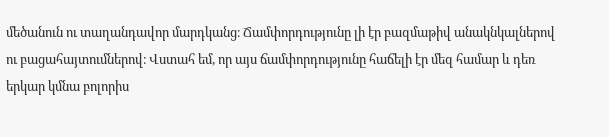մեծանուն ու տաղանդավոր մարդկանց։ Ճամփորդությունը լի էր բազմաթիվ անակնկալներով ու բացահայտումներով։ Վստահ եմ, որ այս ճամփորդությունը հաճելի էր մեզ համար և դեռ երկար կմնա բոլորիս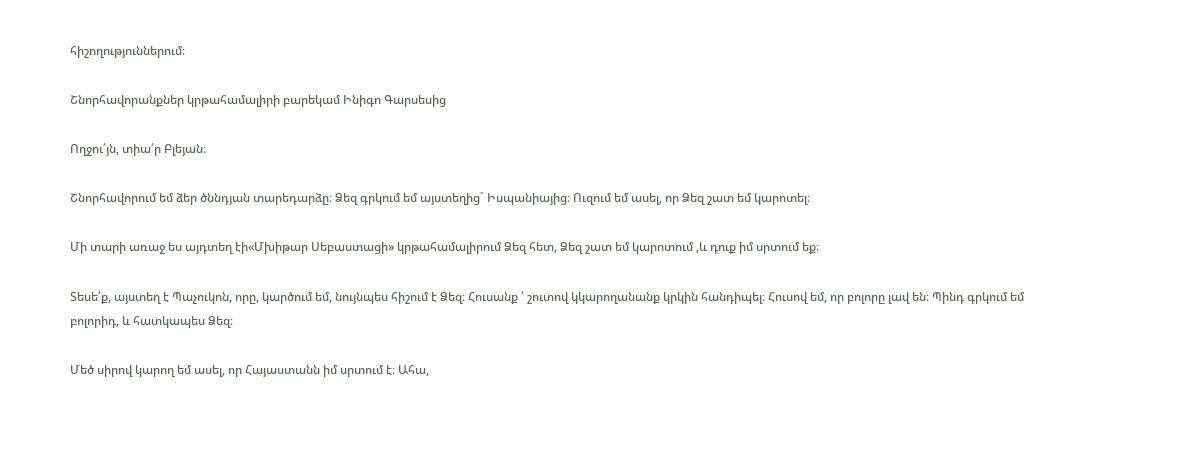հիշողություններում։

Շնորհավորանքներ կրթահամալիրի բարեկամ Ինիգո Գարսեսից

Ողջու՛յն, տիա՛ր Բլեյան։

Շնորհավորում եմ ձեր ծննդյան տարեդարձը։ Ձեզ գրկում եմ այստեղից` Իսպանիայից։ Ուզում եմ ասել, որ Ձեզ շատ եմ կարոտել։

Մի տարի առաջ ես այդտեղ էի«Մխիթար Սեբաստացի» կրթահամալիրում Ձեզ հետ, Ձեզ շատ եմ կարոտում ,և դուք իմ սրտում եք։

Տեսե՛ք, այստեղ է Պաչուկոն, որը, կարծում եմ, նույնպես հիշում է Ձեզ։ Հուսանք ՝ շուտով կկարողանանք կրկին հանդիպել։ Հուսով եմ, որ բոլորը լավ են։ Պինդ գրկում եմ բոլորիդ, և հատկապես Ձեզ։

Մեծ սիրով կարող եմ ասել, որ Հայաստանն իմ սրտում է։ Ահա,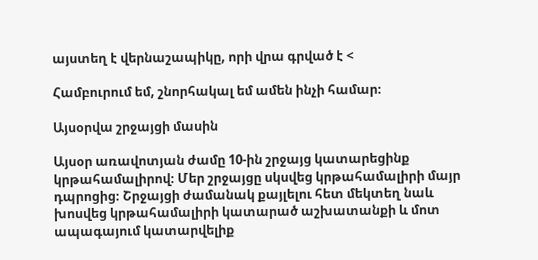այստեղ է վերնաշապիկը, որի վրա գրված է <

Համբուրում եմ, շնորհակալ եմ ամեն ինչի համար։

Այսօրվա շրջայցի մասին

Այսօր առավոտյան ժամը 10-ին շրջայց կատարեցինք կրթահամալիրով։ Մեր շրջայցը սկսվեց կրթահամալիրի մայր դպրոցից։ Շրջայցի ժամանակ քայլելու հետ մեկտեղ նաև խոսվեց կրթահամալիրի կատարած աշխատանքի և մոտ ապագայում կատարվելիք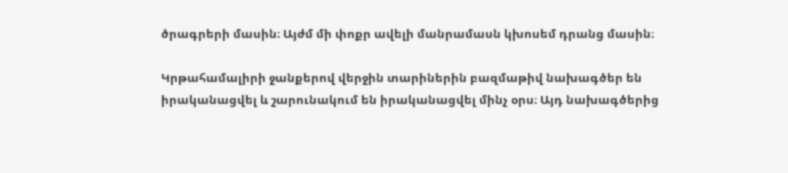ծրագրերի մասին։ Այժմ մի փոքր ավելի մանրամասն կխոսեմ դրանց մասին։

Կրթահամալիրի ջանքերով վերջին տարիներին բազմաթիվ նախագծեր են իրականացվել և շարունակում են իրականացվել մինչ օրս։ Այդ նախագծերից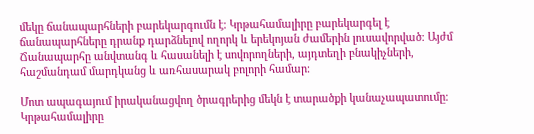մեկը ճանապարհների բարեկարգումն է։ Կրթահամալիրը բարեկարգել է ճանապարհները դրանք դարձնելով ողորկ և երեկոյան ժամերին լուսավորված։ Այժմ Ճանապարհը անվտանգ և հասանելի է սովորողների, այդտեղի բնակիչների, հաշմանդամ մարդկանց և առհասարակ բոլորի համար։

Մոտ ապագայում իրականացվող ծրագրերից մեկն է տարածքի կանաչապատումը։ Կրթահամալիրը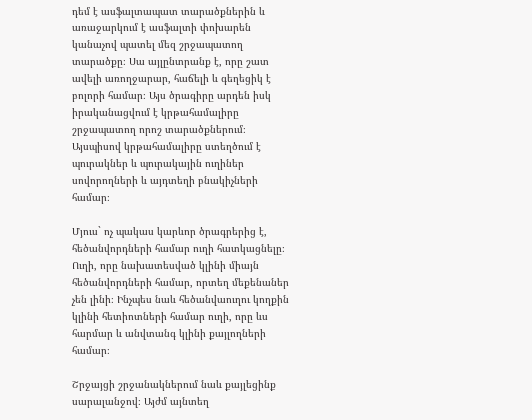դեմ է ասֆալտապատ տարածքներին և առաջարկում է ասֆալտի փոխարեն կանաչով պատել մեզ շրջապատող տարածքը։ Սա այլընտրանք է, որը շատ ավելի առողջարար, հաճելի և գեղեցիկ է բոլորի համար։ Այս ծրագիրը արդեն իսկ իրականացվում է կրթահամալիրը շրջապատող որոշ տարածքներում։ Այսպիսով կրթահամալիրը ստեղծում է պուրակներ և պուրակային ուղիներ սովորողների և այդտեղի բնակիչների համար։

Մյուս` ոչ պակաս կարևոր ծրագրերից է, հեծանվորդների համար ուղի հատկացնելը։ Ուղի, որը նախատեսված կլինի միայն հեծանվորդների համար, որտեղ մեքենաներ չեն լինի։ Ինչպես նաև հեծանվաուղու կողքին կլինի հետիոտների համար ուղի, որը ևս հարմար և անվտանգ կլինի քայլողների համար։

Շրջայցի շրջանակներում նաև քայլեցինք սարալանջով։ Այժմ այնտեղ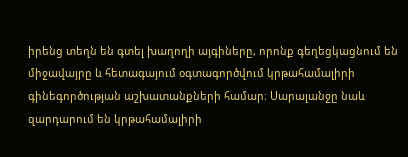իրենց տեղն են գտել խաղողի այգիները, որոնք գեղեցկացնում են միջավայրը և հետագայում օգտագործվում կրթահամալիրի գինեգործության աշխատանքների համար։ Սարալանջը նաև զարդարում են կրթահամալիրի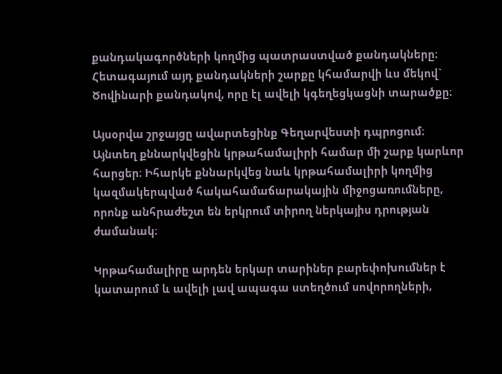քանդակագործների կողմից պատրաստված քանդակները։ Հետագայում այդ քանդակների շարքը կհամարվի ևս մեկով` Ծովինարի քանդակով, որը էլ ավելի կգեղեցկացնի տարածքը։

Այսօրվա շրջայցը ավարտեցինք Գեղարվեստի դպրոցում։ Այնտեղ քննարկվեցին կրթահամալիրի համար մի շարք կարևոր հարցեր։ Իհարկե քննարկվեց նաև կրթահամալիրի կողմից կազմակերպված հակահամաճարակային միջոցառումները, որոնք անհրաժեշտ են երկրում տիրող ներկայիս դրության ժամանակ։

Կրթահամալիրը արդեն երկար տարիներ բարեփոխումներ է կատարում և ավելի լավ ապագա ստեղծում սովորողների,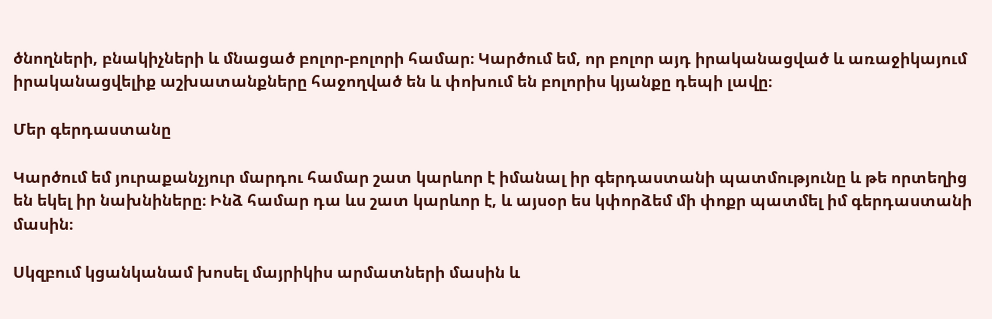ծնողների, բնակիչների և մնացած բոլոր-բոլորի համար։ Կարծում եմ, որ բոլոր այդ իրականացված և առաջիկայում իրականացվելիք աշխատանքները հաջողված են և փոխում են բոլորիս կյանքը դեպի լավը։

Մեր գերդաստանը

Կարծում եմ յուրաքանչյուր մարդու համար շատ կարևոր է իմանալ իր գերդաստանի պատմությունը և թե որտեղից են եկել իր նախնիները։ Ինձ համար դա ևս շատ կարևոր է, և այսօր ես կփորձեմ մի փոքր պատմել իմ գերդաստանի մասին։

Սկզբում կցանկանամ խոսել մայրիկիս արմատների մասին և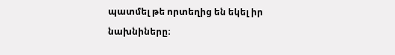պատմել թե որտեղից են եկել իր նախնիները։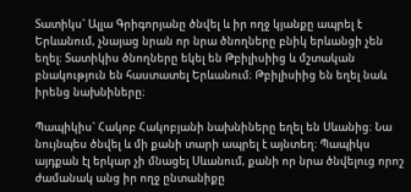Տատիկս` Ալլա Գրիգորյանը ծնվել և իր ողջ կյանքը ապրել է Երևանում, չնայաց նրան որ նրա ծնողները բնիկ երևանցի չեն եղել։ Տատիկիս ծնողները եկել են Թբիլիսիից և մշտական բնակություն են հաստատել Երևանում։ Թբիլիսիից են եղել նաև իրենց նախնիները։

Պապիկիս` Հակոբ Հակոբյանի նախնիները եղել են Սևանից։ Նա նույնպես ծնվել և մի քանի տարի ապրել է այնտեղ։ Պապիկս այդքան էլ երկար չի մնացել Սևանում, քանի որ նրա ծնվելուց որոշ ժամանակ անց իր ողջ ընտանիքը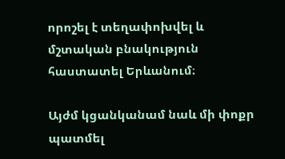որոշել է տեղափոխվել և մշտական բնակություն հաստատել Երևանում։

Այժմ կցանկանամ նաև մի փոքր պատմել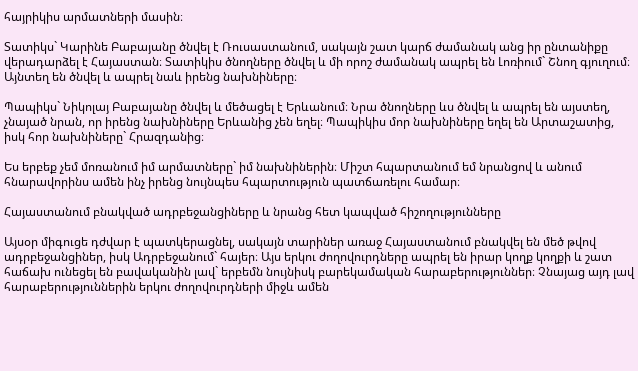հայրիկիս արմատների մասին։

Տատիկս` Կարինե Բաբայանը ծնվել է Ռուսաստանում, սակայն շատ կարճ ժամանակ անց իր ընտանիքը վերադարձել է Հայաստան։ Տատիկիս ծնողները ծնվել և մի որոշ ժամանակ ապրել են Լոռիում` Շնող գյուղում։ Այնտեղ են ծնվել և ապրել նաև իրենց նախնիները։

Պապիկս` Նիկոլայ Բաբայանը ծնվել և մեծացել է Երևանում։ Նրա ծնողները ևս ծնվել և ապրել են այստեղ, չնայած նրան, որ իրենց նախնիները Երևանից չեն եղել։ Պապիկիս մոր նախնիները եղել են Արտաշատից, իսկ հոր նախնիները` Հրազդանից։

Ես երբեք չեմ մոռանում իմ արմատները` իմ նախնիներին։ Միշտ հպարտանում եմ նրանցով և անում հնարավորինս ամեն ինչ իրենց նույնպես հպարտություն պատճառելու համար։

Հայաստանում բնակված ադրբեջանցիները և նրանց հետ կապված հիշողությունները

Այսօր միգուցե դժվար է պատկերացնել, սակայն տարիներ առաջ Հայաստանում բնակվել են մեծ թվով ադրբեջանցիներ, իսկ Ադրբեջանում` հայեր։ Այս երկու ժողովուրդները ապրել են իրար կողք կողքի և շատ հաճախ ունեցել են բավականին լավ` երբեմն նույնիսկ բարեկամական հարաբերություններ։ Չնայաց այդ լավ հարաբերություններին երկու ժողովուրդների միջև ամեն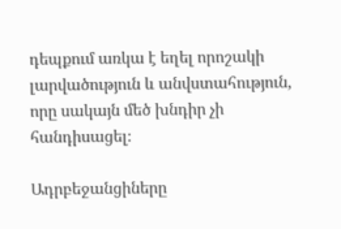դեպքում առկա է եղել որոշակի լարվածություն և անվստահություն, որը սակայն մեծ խնդիր չի հանդիսացել։

Ադրբեջանցիները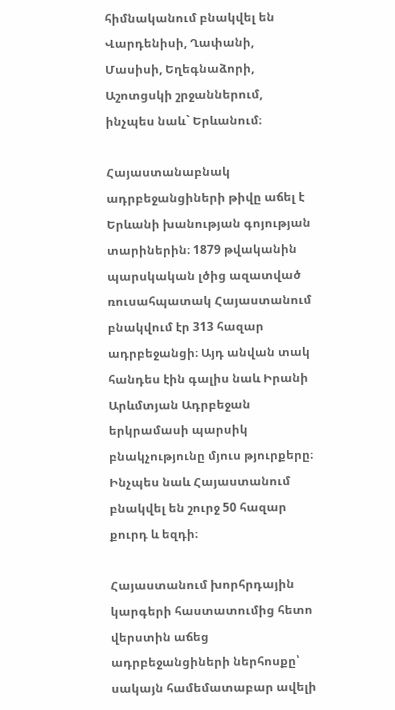հիմնականում բնակվել են Վարդենիսի, Ղափանի, Մասիսի, Եղեգնաձորի, Աշոտցսկի շրջաններում, ինչպես նաև` Երևանում։

Հայաստանաբնակ ադրբեջանցիների թիվը աճել է Երևանի խանության գոյության տարիներին։ 1879 թվականին պարսկական լծից ազատված ռուսահպատակ Հայաստանում բնակվում էր 313 հազար ադրբեջանցի։ Այդ անվան տակ հանդես էին գալիս նաև Իրանի Արևմտյան Ադրբեջան երկրամասի պարսիկ բնակչությունը մյուս թյուրքերը։ Ինչպես նաև Հայաստանում բնակվել են շուրջ 50 հազար քուրդ և եզդի։

Հայաստանում խորհրդային կարգերի հաստատումից հետո վերստին աճեց ադրբեջանցիների ներհոսքը՝ սակայն համեմատաբար ավելի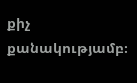քիչ քանակությամբ։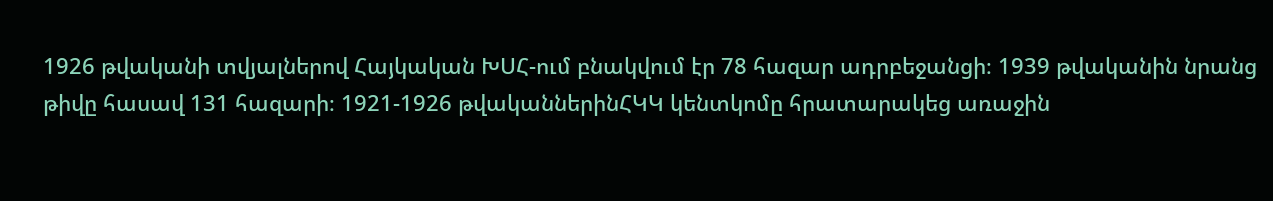1926 թվականի տվյալներով Հայկական ԽՍՀ-ում բնակվում էր 78 հազար ադրբեջանցի։ 1939 թվականին նրանց թիվը հասավ 131 հազարի։ 1921-1926 թվականներինՀԿԿ կենտկոմը հրատարակեց առաջին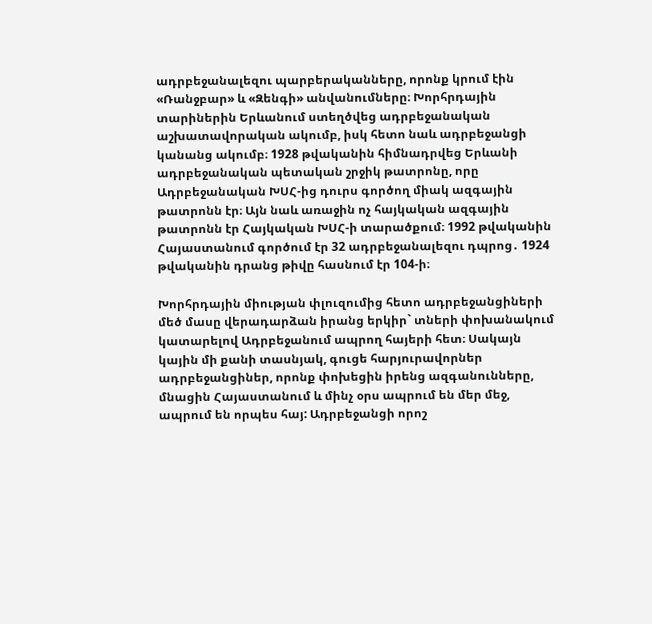ադրբեջանալեզու պարբերականները, որոնք կրում էին «Ռանջբար» և «Զենգի» անվանումները։ Խորհրդային տարիներին Երևանում ստեղծվեց ադրբեջանական աշխատավորական ակումբ, իսկ հետո նաև ադրբեջանցի կանանց ակումբ։ 1928 թվականին հիմնադրվեց Երևանի ադրբեջանական պետական շրջիկ թատրոնը, որը Ադրբեջանական ԽՍՀ-ից դուրս գործող միակ ազգային թատրոնն էր։ Այն նաև առաջին ոչ հայկական ազգային թատրոնն էր Հայկական ԽՍՀ-ի տարածքում։ 1992 թվականին Հայաստանում գործում էր 32 ադրբեջանալեզու դպրոց․ 1924 թվականին դրանց թիվը հասնում էր 104-ի։

Խորհրդային միության փլուզումից հետո ադրբեջանցիների մեծ մասը վերադարձան իրանց երկիր` տների փոխանակում կատարելով Ադրբեջանում ապրող հայերի հետ։ Սակայն կային մի քանի տասնյակ, գուցե հարյուրավորներ ադրբեջանցիներ, որոնք փոխեցին իրենց ազգանունները, մնացին Հայաստանում և մինչ օրս ապրում են մեր մեջ, ապրում են որպես հայ: Ադրբեջանցի որոշ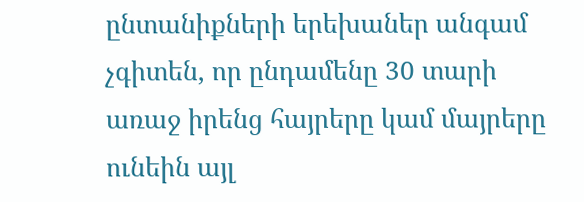ընտանիքների երեխաներ անգամ չգիտեն, որ ընդամենը 30 տարի առաջ իրենց հայրերը կամ մայրերը ունեին այլ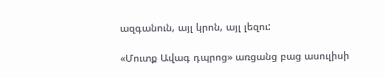ազգանուն, այլ կրոն, այլ լեզու:

«Մուտք Ավագ դպրոց» առցանց բաց ասուլիսի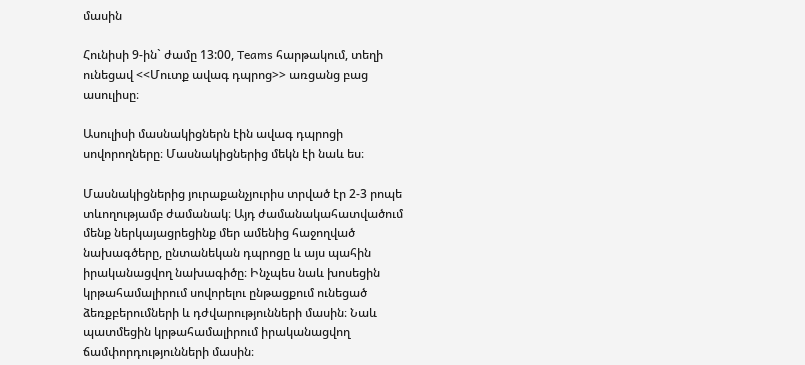մասին

Հունիսի 9-ին` ժամը 13:00, Teams հարթակում, տեղի ունեցավ <<Մուտք ավագ դպրոց>> առցանց բաց ասուլիսը։

Ասուլիսի մասնակիցներն էին ավագ դպրոցի սովորողները։ Մասնակիցներից մեկն էի նաև ես։

Մասնակիցներից յուրաքանչյուրիս տրված էր 2-3 րոպե տևողությամբ ժամանակ։ Այդ ժամանակահատվածում մենք ներկայացրեցինք մեր ամենից հաջողված նախագծերը, ընտանեկան դպրոցը և այս պահին իրականացվող նախագիծը։ Ինչպես նաև խոսեցին կրթահամալիրում սովորելու ընթացքում ունեցած ձեռքբերումների և դժվարությունների մասին։ Նաև պատմեցին կրթահամալիրում իրականացվող ճամփորդությունների մասին։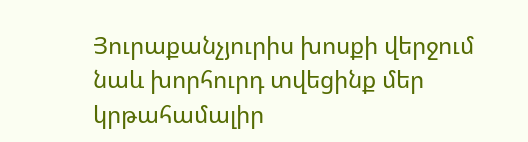Յուրաքանչյուրիս խոսքի վերջում նաև խորհուրդ տվեցինք մեր կրթահամալիր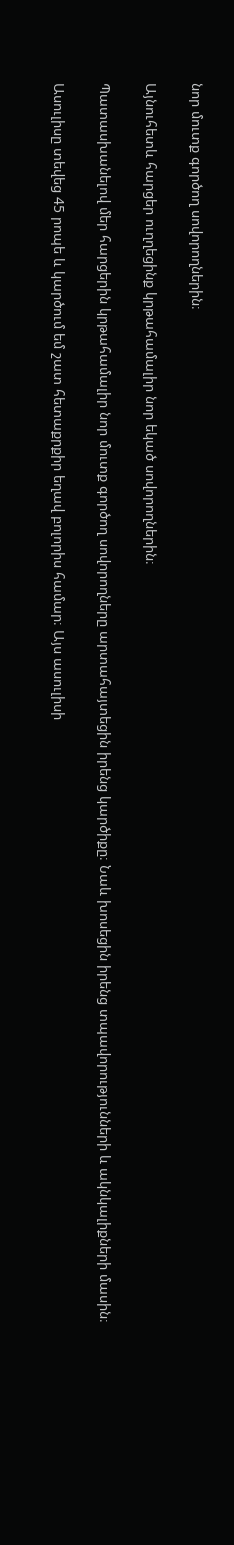նոր մուտք գործող սովորողներին։

Այնուհետև հարցեր ուղղեցինք կրթահամալիր նոր եկած սովորողներին։

Պատասխանելով մեր հարցերին կրթահամալիր նոր մուտք գործող սովորողները արտահայտեցին իրենց կարծիքը։ Նաև խոսեցին իրենց տպավորությունների և ակնկալիքների մասին։

Ասուլիսը տեվեց 45 րոպե և կարծում եմ շատ հետաքրքիր եղավ բոլորիս համար։ Այս ասուլիսի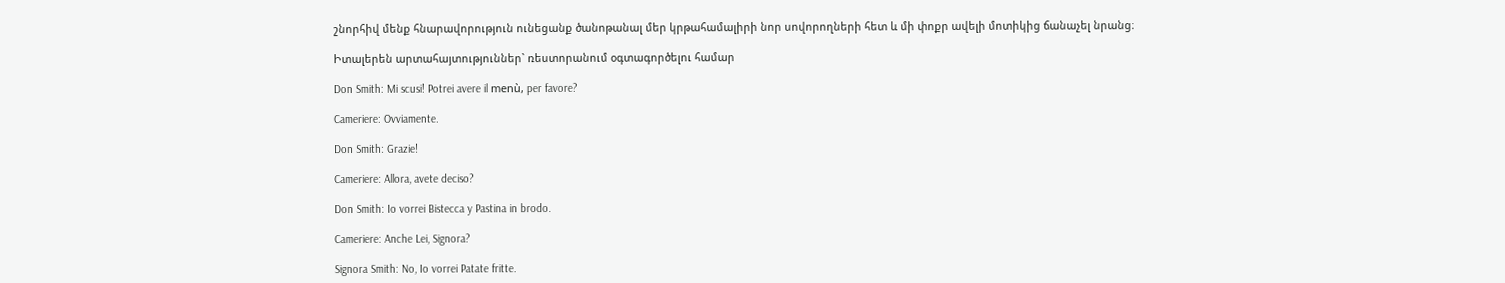շնորհիվ մենք հնարավորություն ունեցանք ծանոթանալ մեր կրթահամալիրի նոր սովորողների հետ և մի փոքր ավելի մոտիկից ճանաչել նրանց։

Իտալերեն արտահայտություններ` ռեստորանում օգտագործելու համար

Don Smith: Mi scusi! Potrei avere il menù, per favore?

Cameriere: Ovviamente.

Don Smith: Grazie!

Cameriere: Allora, avete deciso?

Don Smith: Io vorrei Bistecca y Pastina in brodo.

Cameriere: Anche Lei, Signora?

Signora Smith: No, Io vorrei Patate fritte.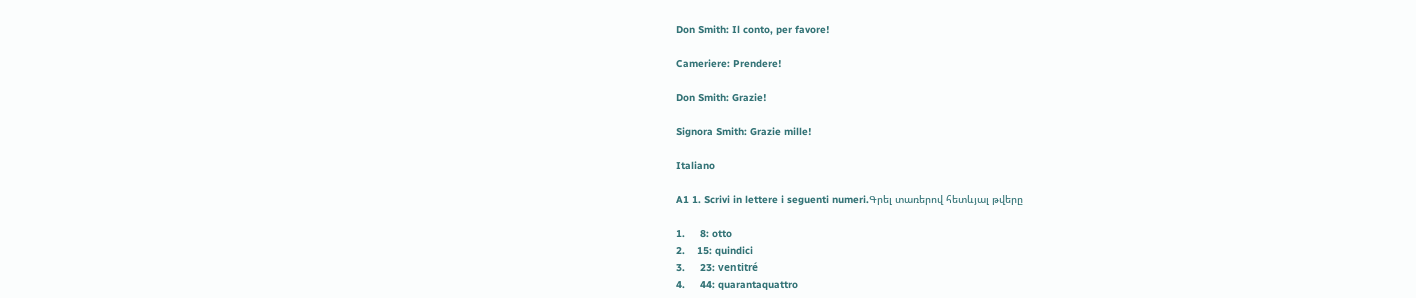Don Smith: Il conto, per favore!

Cameriere: Prendere!

Don Smith: Grazie!

Signora Smith: Grazie mille!

Italiano

A1 1. Scrivi in lettere i seguenti numeri.Գրել տառերով հետևյալ թվերը

1.     8: otto
2.    15: quindici
3.     23: ventitré
4.     44: quarantaquattro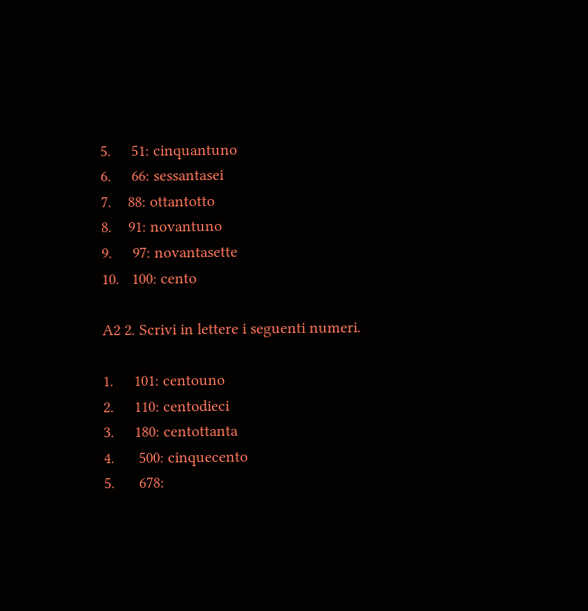5.     51: cinquantuno
6.     66: sessantasei
7.    88: ottantotto
8.    91: novantuno
9.     97: novantasette
10.   100: cento

A2 2. Scrivi in lettere i seguenti numeri.

1.     101: centouno
2.     110: centodieci
3.     180: centottanta
4.      500: cinquecento
5.      678: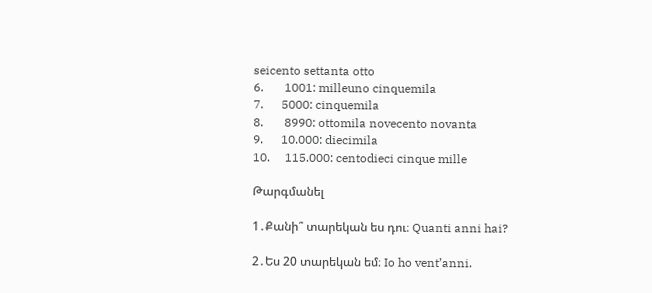seicento settanta otto
6.       1001: milleuno cinquemila
7.      5000: cinquemila
8.       8990: ottomila novecento novanta
9.      10.000: diecimila
10.     115.000: centodieci cinque mille

Թարգմանել

1․Քանի՞ տարեկան ես դու։ Quanti anni hai?

2․Ես 20 տարեկան եմ։ Io ho vent’anni.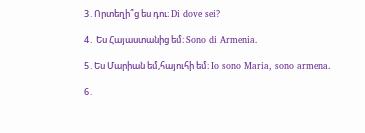3․Որտեղի՞ց ես դու։ Di dove sei?

4․ Ես Հայաստանից եմ։ Sono di Armenia.

5․Ես Մարիան եմ,հայուհի եմ։ Io sono Maria, sono armena.

6․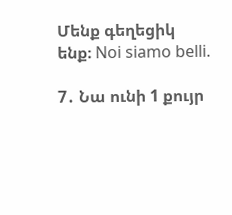Մենք գեղեցիկ ենք։ Noi siamo belli.

7․ Նա ունի 1 քույր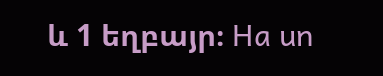և 1 եղբայր։ Ha un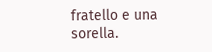fratello e una sorella.